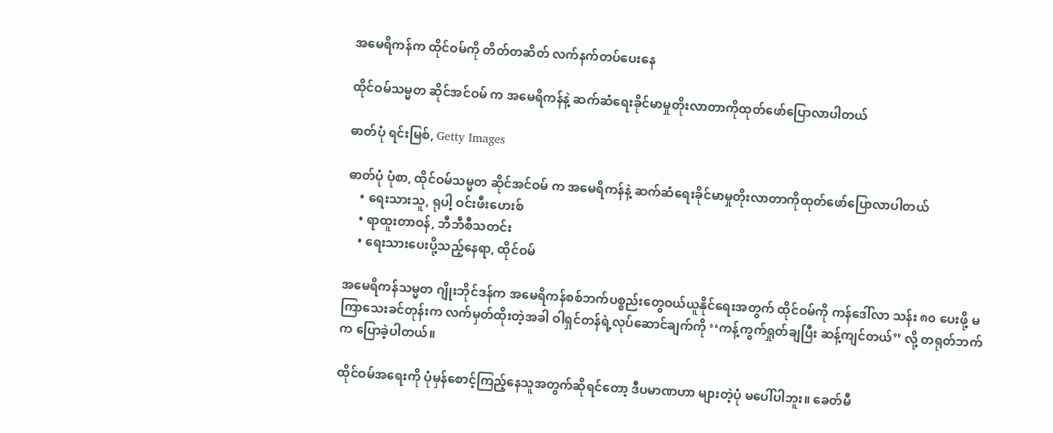အမေရိကန်က ထိုင်ဝမ်ကို တိတ်တဆိတ် လက်နက်တပ်ပေးနေ

ထိုင်ဝမ်သမ္မတ ဆိုင်အင်ဝမ် က အမေရိကန်နဲ့ ဆက်ဆံရေးခိုင်မာမှုတိုးလာတာကိုထုတ်ဖော်ပြောလာပါတယ်

ဓာတ်ပုံ ရင်းမြစ်, Getty Images

ဓာတ်ပုံ ပုံစာ, ထိုင်ဝမ်သမ္မတ ဆိုင်အင်ဝမ် က အမေရိကန်နဲ့ ဆက်ဆံရေးခိုင်မာမှုတိုးလာတာကိုထုတ်ဖော်ပြောလာပါတယ်
    • ရေးသားသူ, ရုပါ့ ဝင်းဖီး‌ဟေးစ်
    • ရာထူးတာဝန်, ဘီဘီစီသတင်း
    • ရေးသားပေးပို့သည့်နေရာ, ထိုင်ဝမ်

အမေရိကန်သမ္မတ ဂျိုးဘိုင်ဒန်က အမေရိကန်စစ်ဘက်ပစ္စည်းတွေဝယ်ယူနိုင်ရေးအတွက် ထိုင်ဝမ်ကို ကန်ဒေါ်လာ သန်း ၈၀ ပေးဖို့ မကြာသေးခင်တုန်းက လက်မှတ်ထိုးတဲ့အခါ ဝါရှင်တန်ရဲ့လုပ်ဆောင်ချက်ကို ‘‘ကန့်ကွက်ရှုတ်ချပြီး ဆန့်ကျင်တယ်’’ လို့ တရုတ်ဘက်က ပြောခဲ့ပါတယ်။

ထိုင်ဝမ်အရေးကို ပုံမှန်စောင့်ကြည့်နေသူအတွက်ဆိုရင်တော့ ဒီပမာဏဟာ များတဲ့ပုံ မပေါ်ပါဘူး။ ခေတ်မီ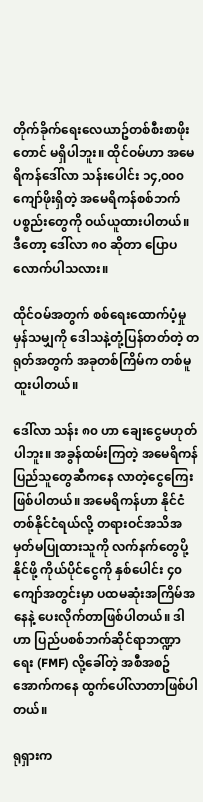တိုက်ခိုက်ရေးလေယာဥ်တစ်စီးစာဖိုးတောင် မရှိပါဘူး။ ထိုင်ဝမ်ဟာ အမေရိကန်ဒေါ်လာ သန်းပေါင်း ၁၄,၀၀၀ ကျော်ဖိုးရှိတဲ့ အမေရိကန်စစ်ဘက်ပစ္စည်းတွေကို ဝယ်ယူထားပါတယ်။ ဒီတော့ ဒေါ်လာ ၈၀ ဆိုတာ ပြောပ လောက်ပါသလား။

ထိုင်ဝမ်အတွက် စစ်ရေးထောက်ပံ့မှုမှန်သမျှကို ဒေါသနဲ့တုံ့ပြန်တတ်တဲ့ တရုတ်အတွက် အခုတစ်ကြိမ်က တစ်မူထူးပါတယ်။

ဒေါ်လာ သန်း ၈၀ ဟာ ချေးငွေမဟုတ်ပါဘူး။ အခွန်ထမ်းကြတဲ့ အမေရိကန်ပြည်သူတွေဆီကနေ လာတဲ့ငွေကြေးဖြစ်ပါတယ်။ အမေရိကန်ဟာ နိုင်ငံတစ်နိုင်ငံရယ်လို့ တရားဝင်အသိအမှတ်မပြုထားသူကို လက်နက်တွေပို့နိုင်ဖို့ ကိုယ်ပိုင်ငွေကို နှစ်ပေါင်း ၄၀ ကျော်အတွင်းမှာ ပထမဆုံးအကြိမ်အနေနဲ့ ပေးလိုက်တာဖြစ်ပါတယ်။ ဒါဟာ ပြည်ပစစ်ဘက်ဆိုင်ရာဘဏ္ဍာရေး (FMF) လို့ခေါ်တဲ့ အစီအစဥ် အောက်ကနေ ထွက်ပေါ်လာတာဖြစ်ပါတယ်။

ရုရှားက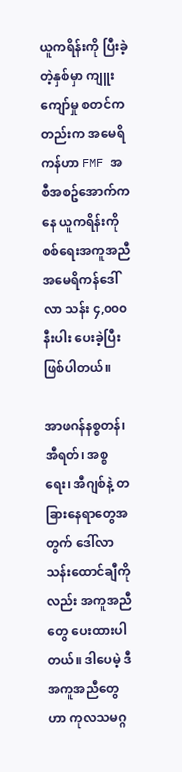ယူကရိန်းကို ပြီးခဲ့တဲ့နှစ်မှာ ကျူးကျော်မှု စတင်ကတည်းက အမေရိကန်ဟာ FMF အစီအစဥ်အောက်ကနေ ယူကရိန်းကို စစ်ရေးအကူအညီ အမေရိကန်ဒေါ်လာ သန်း ၄,၀၀၀ နီးပါး ပေးခဲ့ပြီးဖြစ်ပါတယ်။

အာဖဂန်နစ္စတန်၊ အီရတ်၊ အစ္စရေး၊ အီဂျစ်နဲ့ တခြားနေရာတွေအတွက် ဒေါ်လာသန်းထောင်ချီကိုလည်း အကူအညီတွေ ပေးထားပါတယ်။ ဒါပေမဲ့ ဒီအကူအညီတွေဟာ ကုလသမဂ္ဂ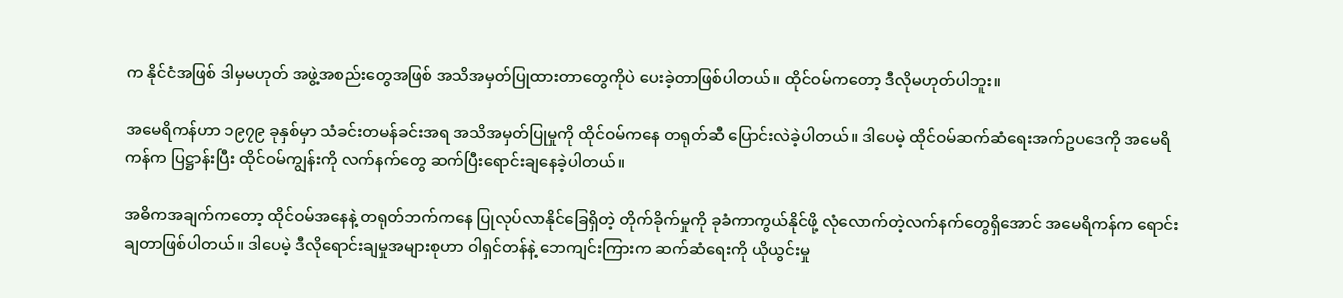က နိုင်ငံအဖြစ် ဒါမှမဟုတ် အဖွဲ့အစည်းတွေအဖြစ် အသိအမှတ်ပြုထားတာတွေကိုပဲ ပေးခဲ့တာဖြစ်ပါတယ်။ ထိုင်ဝမ်ကတော့ ဒီလိုမဟုတ်ပါဘူး။

အမေရိကန်ဟာ ၁၉၇၉ ခုနှစ်မှာ သံခင်းတမန်ခင်းအရ အသိအမှတ်ပြုမှုကို ထိုင်ဝမ်ကနေ တရုတ်ဆီ ပြောင်းလဲခဲ့ပါတယ်။ ဒါပေမဲ့ ထိုင်ဝမ်ဆက်ဆံရေးအက်ဥပဒေကို အမေရိကန်က ပြဋ္ဌာန်းပြီး ထိုင်ဝမ်ကျွန်းကို လက်နက်တွေ ဆက်ပြီးရောင်းချနေခဲ့ပါတယ်။

အဓိကအချက်ကတော့ ထိုင်ဝမ်အနေနဲ့ တရုတ်ဘက်ကနေ ပြုလုပ်လာနိုင်ခြေရှိတဲ့ တိုက်ခိုက်မှုကို ခုခံကာကွယ်နိုင်ဖို့ လုံလောက်တဲ့လက်နက်တွေရှိအောင် အမေရိကန်က ရောင်းချတာဖြစ်ပါတယ်။ ဒါပေမဲ့ ဒီလိုရောင်းချမှုအများစုဟာ ဝါရှင်တန်နဲ့ ဘေကျင်းကြားက ဆက်ဆံရေးကို ယိုယွင်းမှု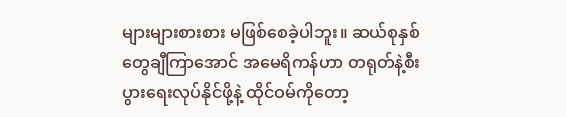များများစားစား မဖြစ်စေခဲ့ပါဘူး။ ဆယ်စုနှစ်တွေချီကြာအောင် အမေရိကန်ဟာ တရုတ်နဲ့စီးပွားရေးလုပ်နိုင်ဖို့နဲ့ ထိုင်ဝမ်ကိုတော့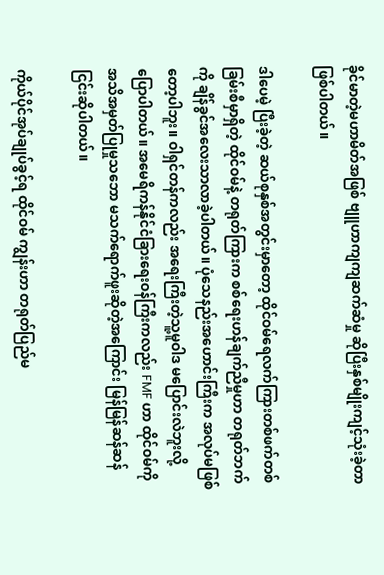ခိုင်မာတဲ့မဟာမိတ်အဖြစ် ဗျူဟာကျကျဆက်ဆံမှု ဆိုပြီးနှစ်မျိုးကျင့်သုံးခဲ့တာဖြစ်ပါတယ်။

ဒါပေမဲ့ ပြီးခဲ့တဲ့ ဆယ်စုနှစ်အတွင်းမှာတော့ ထိုင်ဝမ်ရေလက်ကြားတစ်ဖက်တစ်ခြမ်းစီမှာရှိတဲ့ ထိုင်ဝမ်နဲ့ တရုတ်ကြားက စစ်ရေးဟန်ချက်ညီမှုဟာ တရုတ်ဘက်ကို ချိန်ခွင်အ‌လေးသာလာခဲ့ပါတယ်။ ပုံသေနည်းအဟောင်းကြီးက အလုပ်မဖြစ်တော့ပါဘူး။ ဝါရှင်တန်ကလည်း အရေးကြီးတဲ့သူ့မူဝါဒ မပြောင်းလဲဘူးလို့ ပြောပါတယ်။ အမေရိကန်နိုင်ငံခြားရေးဝန်ကြီးကလည်း FMF ဟာ ထိုင်ဝမ်ကို အသိအမှတ်ပြုမှုသဘော မသက်ရောက်ဖူးဆိုတဲ့အကြောင်း မြန်မြန်ဆန်ဆန် ငြင်းဆိုပါတယ်။

ကိုယ်ပိုင်အုပ်ချုပ်ခွင့်ရ ထိုင်ဝမ် ကျွန်းဟာ တရုတ်ပြည်မ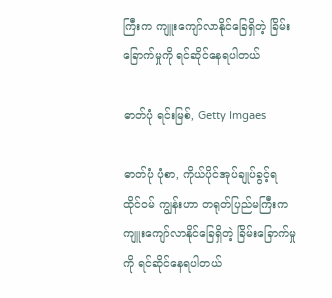ကြီးက ကျူး‌ကျော်လာနိုင်ခြေရှိတဲ့ ခြိမ်းခြောက်မှုကို ရင်ဆိုင်နေရပါတယ်

ဓာတ်ပုံ ရင်းမြစ်, Getty Imgaes

ဓာတ်ပုံ ပုံစာ, ကိုယ်ပိုင်အုပ်ချုပ်ခွင့်ရ ထိုင်ဝမ် ကျွန်းဟာ တရုတ်ပြည်မကြီးက ကျူး‌ကျော်လာနိုင်ခြေရှိတဲ့ ခြိမ်းခြောက်မှုကို ရင်ဆိုင်နေရပါတယ်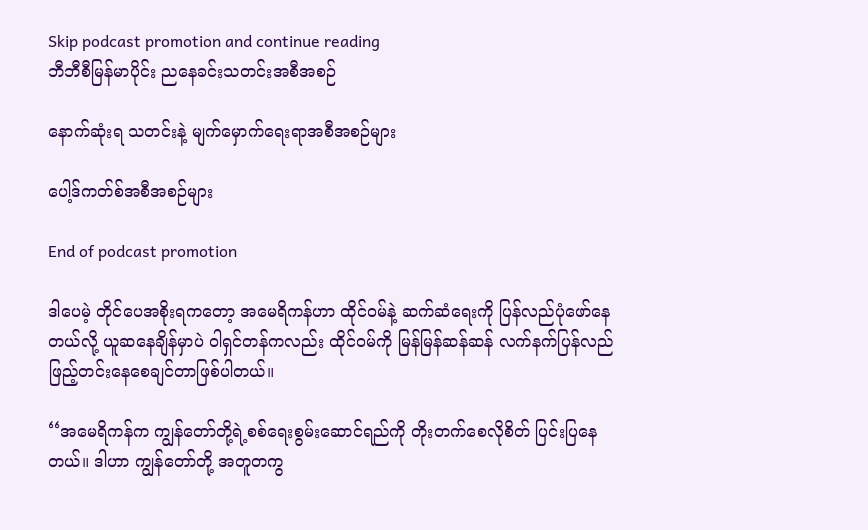Skip podcast promotion and continue reading
ဘီဘီစီမြန်မာပိုင်း ညနေခင်းသတင်းအစီအစဉ်

နောက်ဆုံးရ သတင်းနဲ့ မျက်မှောက်ရေးရာအစီအစဉ်များ

ပေါ့ဒ်ကတ်စ်အစီအစဉ်များ

End of podcast promotion

ဒါပေမဲ့ တိုင်ပေအစိုးရကတော့ အမေရိကန်ဟာ ထိုင်ဝမ်နဲ့ ဆက်ဆံရေးကို ပြန်လည်ပုံဖော်နေတယ်လို့ ယူဆနေချိန်မှာပဲ ဝါရှင်တန်ကလည်း ထိုင်ဝမ်ကို မြန်မြန်ဆန်ဆန် လက်နက်ပြန်လည်ဖြည့်တင်းနေစေချင်တာဖြစ်ပါတယ်။

‘‘အမေရိကန်က ကျွန်တော်တို့ရဲ့စစ်ရေးစွမ်းဆောင်ရည်ကို တိုးတက်စေလိုစိတ် ပြင်းပြနေတယ်။ ဒါဟာ ကျွန်တော်တို့ အတူတကွ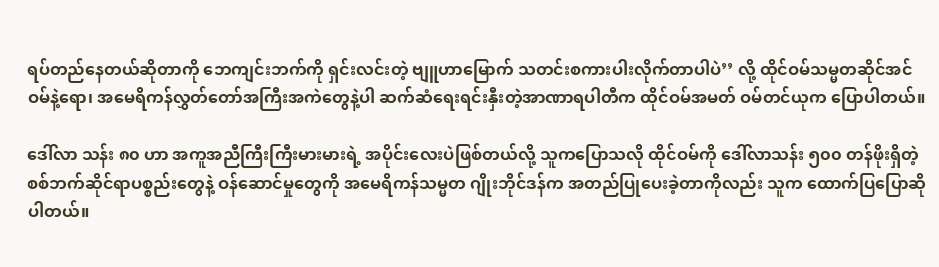ရပ်တည်နေတယ်ဆိုတာကို ဘေကျင်းဘက်ကို ရှင်းလင်းတဲ့ ဗျူဟာမြောက် သတင်းစကားပါးလိုက်တာပါပဲ’’ လို့ ထိုင်ဝမ်သမ္မတဆိုင်အင်ဝမ်နဲ့ရော၊ အမေရိကန်လွှတ်တော်အကြီးအကဲတွေနဲ့ပါ ဆက်ဆံရေးရင်းနှီးတဲ့အာဏာရပါတီက ထိုင်ဝမ်အမတ် ဝမ်တင်ယုက ပြောပါတယ်။

ဒေါ်လာ သန်း ၈၀ ဟာ အကူအညီကြီးကြီးမားမားရဲ့ အပိုင်းလေးပဲဖြစ်တယ်လို့ သူကပြောသလို ထိုင်ဝမ်ကို ဒေါ်လာသန်း ၅၀၀ တန်ဖိုးရှိတဲ့ စစ်ဘက်ဆိုင်ရာပစ္စည်းတွေနဲ့ ဝန်ဆောင်မှုတွေကို အမေရိကန်သမ္မတ ဂျိုးဘိုင်ဒန်က အတည်ပြုပေးခဲ့တာကိုလည်း သူက ထောက်ပြပြောဆိုပါတယ်။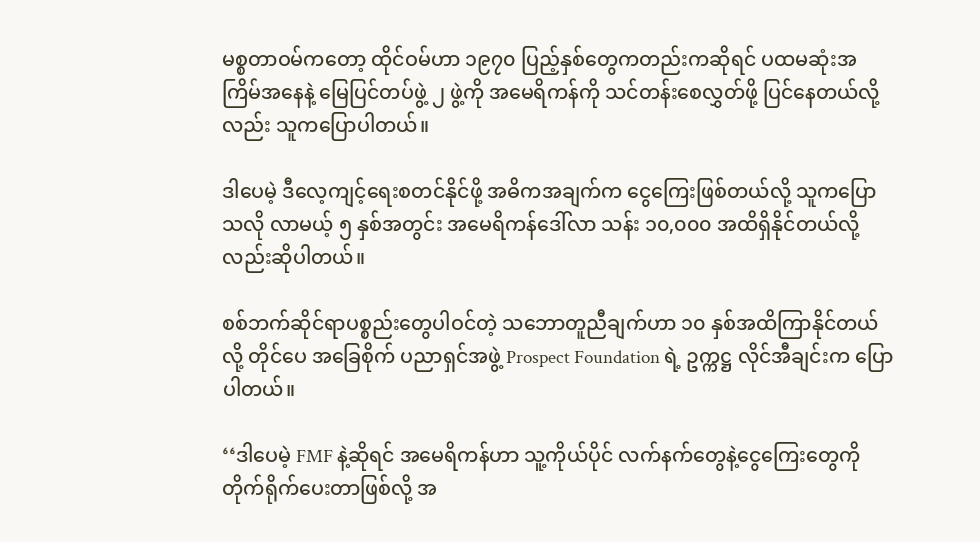မစ္စတာဝမ်ကတော့ ထိုင်ဝမ်ဟာ ၁၉၇၀ ပြည့်နှစ်တွေကတည်းကဆိုရင် ပထမဆုံးအကြိမ်အနေနဲ့ မြေပြင်တပ်ဖွဲ့ ၂ ဖွဲ့ကို အမေရိကန်ကို သင်တန်းစေလွှတ်ဖို့ ပြင်နေတယ်လို့လည်း သူကပြောပါတယ်။

ဒါပေမဲ့ ဒီလေ့ကျင့်ရေးစတင်နိုင်ဖို့ အဓိကအချက်က ငွေကြေးဖြစ်တယ်လို့ သူကပြောသလို လာမယ့် ၅ နှစ်အတွင်း အမေရိကန်ဒေါ်လာ သန်း ၁၀,၀၀၀ အထိရှိနိုင်တယ်လို့လည်းဆိုပါတယ်။

စစ်ဘက်ဆိုင်ရာပစ္စည်းတွေပါဝင်တဲ့ သဘောတူညီချက်ဟာ ၁၀ နှစ်အထိကြာနိုင်တယ်လို့ တိုင်ပေ အခြေစိုက် ပညာရှင်အဖွဲ့ Prospect Foundation ရဲ့ ဥက္ကဋ္ဌ လိုင်အီချင်းက ပြောပါတယ်။

‘‘ဒါပေမဲ့ FMF နဲ့ဆိုရင် အမေရိကန်ဟာ သူ့ကိုယ်ပိုင် လက်နက်တွေနဲ့ငွေကြေးတွေကို တိုက်ရိုက်ပေးတာဖြစ်လို့ အ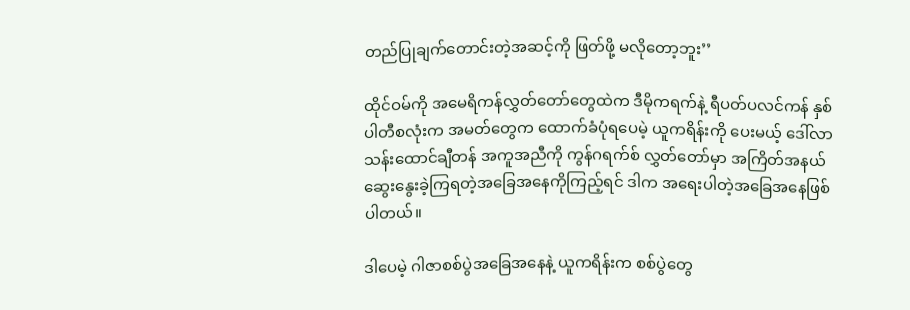တည်ပြုချက်တောင်းတဲ့အဆင့်ကို ဖြတ်ဖို့ မလိုတော့ဘူး’’

ထိုင်ဝမ်ကို အမေရိကန်လွှတ်တော်တွေထဲက ဒီမိုကရက်နဲ့ ရီပတ်ပလင်ကန် နှစ်ပါတီစလုံးက အမတ်တွေက ထောက်ခံပုံရပေမဲ့ ယူကရိန်းကို ပေးမယ့် ဒေါ်လာသန်းထောင်ချီတန် အကူအညီကို ကွန်ဂရက်စ် လွှတ်တော်မှာ အကြိတ်အနယ် ဆွေးနွေးခဲ့ကြရတဲ့အခြေအနေကိုကြည့်ရင် ဒါက အရေးပါတဲ့အခြေအနေဖြစ်ပါတယ်။

ဒါပေမဲ့ ဂါဇာစစ်ပွဲအခြေအနေနဲ့ ယူကရိန်းက စစ်ပွဲတွေ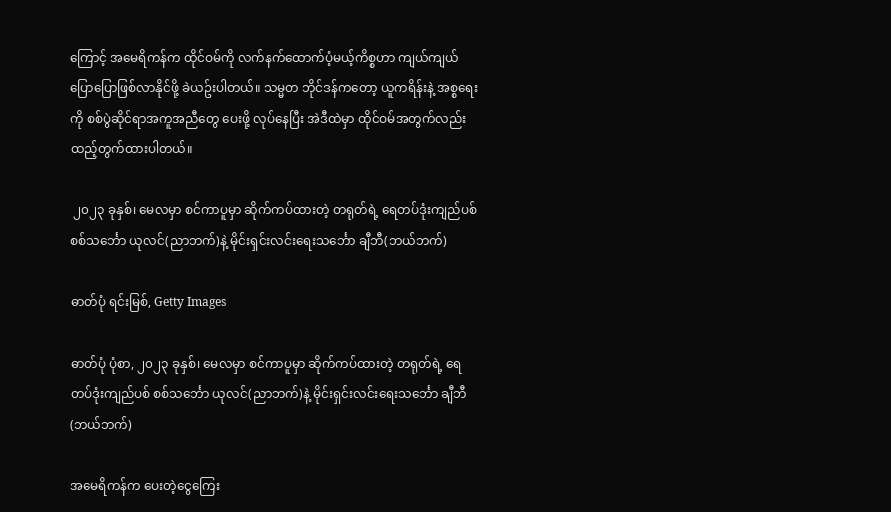ကြောင့် အမေရိကန်က ထိုင်ဝမ်ကို လက်နက်ထောက်ပံ့မယ့်ကိစ္စဟာ ကျယ်ကျယ်ပြောပြောဖြစ်လာနိုင်ဖို့ ခဲယဥ်းပါတယ်။ သမ္မတ ဘိုင်ဒန်ကတော့ ယူကရိန်းနဲ့ အစ္စရေးကို စစ်ပွဲဆိုင်ရာအကူအညီတွေ ပေးဖို့ လုပ်နေပြီး အဲဒီထဲမှာ ထိုင်ဝမ်အတွက်လည်း ထည့်တွက်ထားပါတယ်။

 ၂၀၂၃ ခုနှစ်၊ မေလမှာ စင်ကာပူမှာ ဆိုက်ကပ်ထားတဲ့ တရုတ်ရဲ့ ရေတပ်ဒုံးကျည်ပစ် စစ်သင်္ဘော ယုလင်(ညာဘက်)နဲ့ မိုင်းရှင်းလင်းရေးသင်္ဘော ချီဘီ(ဘယ်ဘက်)

ဓာတ်ပုံ ရင်းမြစ်, Getty Images

ဓာတ်ပုံ ပုံစာ, ၂၀၂၃ ခုနှစ်၊ မေလမှာ စင်ကာပူမှာ ဆိုက်ကပ်ထားတဲ့ တရုတ်ရဲ့ ရေတပ်ဒုံးကျည်ပစ် စစ်သင်္ဘော ယုလင်(ညာဘက်)နဲ့ မိုင်းရှင်းလင်းရေးသင်္ဘော ချီဘီ(ဘယ်ဘက်)

အမေရိကန်က ပေးတဲ့ငွေကြေး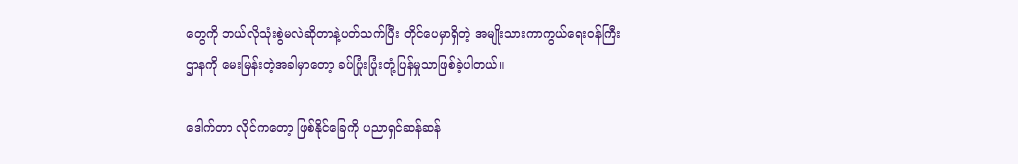တွေကို ဘယ်လိုသုံးစွဲမလဲဆိုတာနဲ့ပတ်သက်ပြီး တိုင်ပေမှာရှိတဲ့ အမျိုးသားကာကွယ်ရေးဝန်ကြီးဌာနကို မေးမြန်းတဲ့အခါမှာတော့ ခပ်ပြုံးပြုံးတုံ့ပြန်မှုသာဖြစ်ခဲ့ပါတယ်။

ဒေါက်တာ လိုင်ကတော့ ဖြစ်နိုင်ခြေကို ပညာရှင်ဆန်ဆန်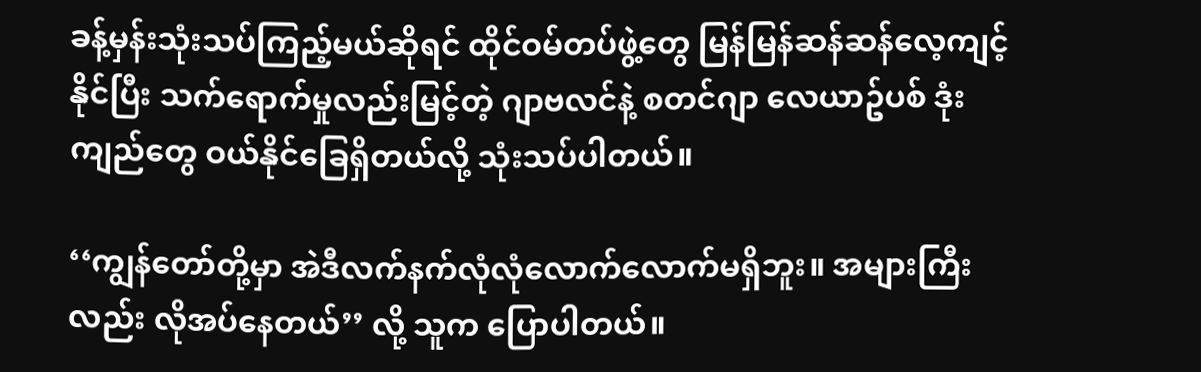ခန့်မှန်းသုံးသပ်ကြည့်မယ်ဆိုရင် ထိုင်ဝမ်တပ်ဖွဲ့တွေ မြန်မြန်ဆန်ဆန်လေ့ကျင့်နိုင်ပြီး သက်ရောက်မှုလည်းမြင့်တဲ့ ဂျာဗလင်နဲ့ စတင်ဂျာ လေယာဥ်ပစ် ဒုံးကျည်တွေ ဝယ်နိုင်ခြေရှိတယ်လို့ သုံးသပ်ပါတယ်။

‘‘ကျွန်တော်တို့မှာ အဲဒီလက်နက်လုံလုံလောက်လောက်မရှိဘူး။ အများကြီးလည်း လိုအပ်နေတယ်’’ လို့ သူက ပြောပါတယ်။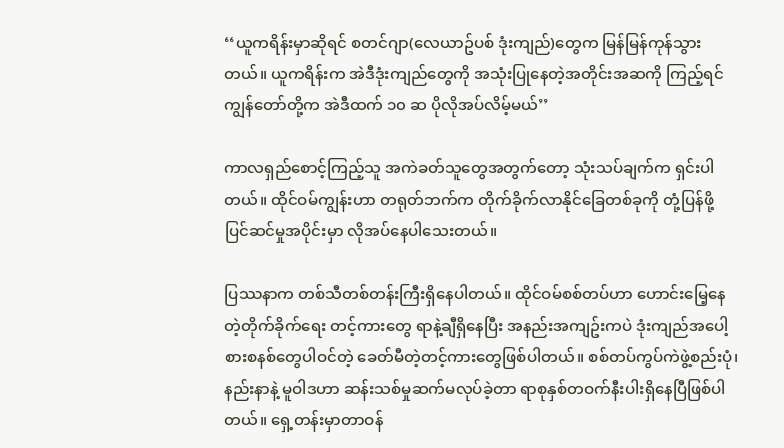‘‘ယူကရိန်းမှာဆိုရင် စတင်ဂျာ(လေယာဥ်ပစ် ဒုံးကျည်)တွေက မြန်မြန်ကုန်သွားတယ်။ ယူကရိန်းက အဲဒီဒုံးကျည်တွေကို အသုံးပြုနေတဲ့အတိုင်းအဆကို ကြည့်ရင် ကျွန်တော်တို့က အဲဒီထက် ၁၀ ဆ ပိုလိုအပ်လိမ့်မယ်’’

ကာလရှည်စောင့်ကြည့်သူ အကဲခတ်သူတွေအတွက်တော့ သုံးသပ်ချက်က ရှင်းပါတယ်။ ထိုင်ဝမ်ကျွန်းဟာ တရုတ်ဘက်က တိုက်ခိုက်လာနိုင်ခြေတစ်ခုကို တုံ့ပြန်ဖို့ ပြင်ဆင်မှုအပိုင်းမှာ လိုအပ်နေပါသေးတယ်။

ပြဿနာက တစ်သီတစ်တန်းကြီးရှိနေပါတယ်။ ထိုင်ဝမ်စစ်တပ်ဟာ ဟောင်းမြေ့နေတဲ့တိုက်ခိုက်ရေး တင့်ကားတွေ ရာနဲ့ချီရှိနေပြီး အနည်းအကျဥ်းကပဲ ဒုံးကျည်အပေါ့စားစနစ်တွေပါဝင်တဲ့ ခေတ်မီတဲ့တင့်ကားတွေဖြစ်ပါတယ်။ စစ်တပ်ကွပ်ကဲဖွဲ့စည်းပုံ၊ နည်းနာနဲ့ မူဝါဒဟာ ဆန်းသစ်မှုဆက်မလုပ်ခဲ့တာ ရာစုနှစ်တဝက်နီးပါးရှိနေပြီဖြစ်ပါတယ်။ ရှေ့တန်းမှာတာဝန်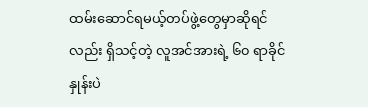ထမ်းဆောင်ရမယ့်တပ်ဖွဲ့တွေမှာဆိုရင်လည်း ရှိသင့်တဲ့ လူအင်အားရဲ့ ၆၀ ရာခိုင်နှုန်းပဲ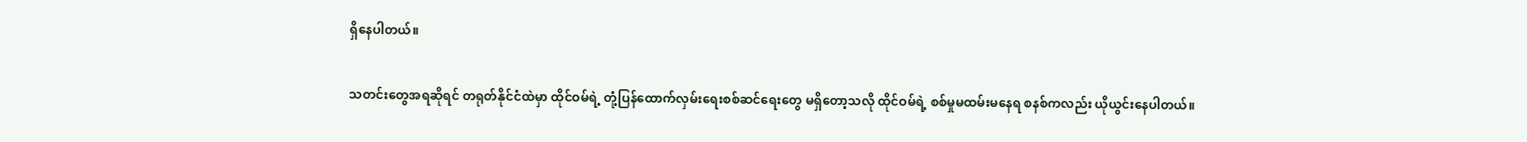ရှိနေပါတယ်။

သတင်းတွေအရဆိုရင် တရုတ်နိုင်ငံထဲမှာ ထိုင်ဝမ်ရဲ့ တုံ့ပြန်ထောက်လှမ်းရေးစစ်ဆင်ရေးတွေ မရှိ‌တော့သလို ထိုင်ဝမ်ရဲ့ စစ်မှုမထမ်းမနေရ စနစ်ကလည်း ယိုယွင်းနေပါတယ်။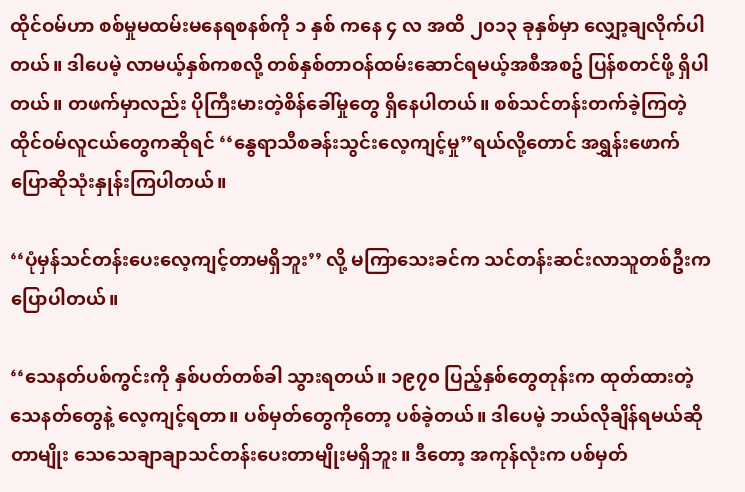ထိုင်ဝမ်ဟာ စစ်မှုမထမ်းမနေရစနစ်ကို ၁ နှစ် ကနေ ၄ လ အထိ ၂၀၁၃ ခုနှစ်မှာ လျှော့ချလိုက်ပါတယ်။ ဒါပေမဲ့ လာမယ့်နှစ်ကစလို့ တစ်နှစ်တာဝန်ထမ်းဆောင်ရမယ့်အစီအစဥ် ပြန်စတင်ဖို့ ရှိပါတယ်။ တဖက်မှာလည်း ပိုကြီးမားတဲ့စိန်ခေါ်မှုတွေ ရှိနေပါတယ်။ စစ်သင်တန်းတက်ခဲ့ကြတဲ့ ထိုင်ဝမ်လူငယ်တွေကဆိုရင် ‘‘နွေရာသီစခန်းသွင်းလေ့ကျင့်မှု’’ရယ်လို့တောင် အရွှန်းဖောက် ပြောဆိုသုံးနှုန်းကြပါတယ်။

‘‘ပုံမှန်သင်တန်းပေးလေ့ကျင့်တာမရှိဘူး’’ လို့ မကြာသေးခင်က သင်တန်းဆင်းလာသူတစ်ဦးက ပြောပါတယ်။

‘‘သေနတ်ပစ်ကွင်းကို နှစ်ပတ်တစ်ခါ သွားရတယ်။ ၁၉၇၀ ပြည့်နှစ်တွေတုန်းက ထုတ်ထားတဲ့သေနတ်တွေနဲ့ လေ့ကျင့်ရတာ။ ပစ်မှတ်တွေကိုတော့ ပစ်ခဲ့တယ်။ ဒါပေမဲ့ ဘယ်လိုချိန်ရမယ်ဆိုတာမျိုး သေသေချာချာသင်တန်းပေးတာမျိုးမရှိဘူး။ ဒီတော့ အကုန်လုံးက ပစ်မှတ်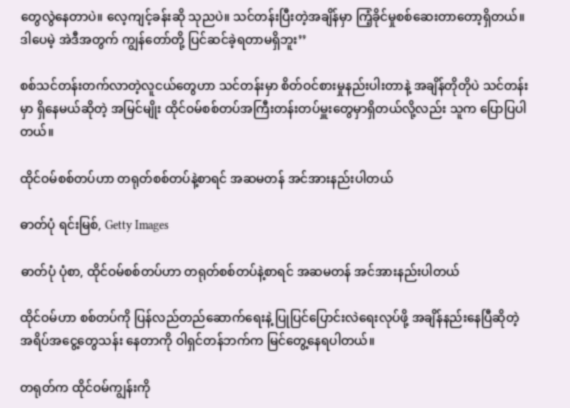တွေလွဲနေတာပဲ။ လေ့ကျင့်ခန်းဆို သုညပဲ။ သင်တန်းပြီးတဲ့အချိန်မှာ ကြံ့ခိုင်မှုစစ်ဆေးတာတော့ရှိတယ်။ ဒါပေမဲ့ အဲဒီအတွက် ကျွန်တော်တို့ ပြင်ဆင်ခဲ့ရတာမရှိဘူး’’

စစ်သင်တန်းတက်လာတဲ့လူငယ်တွေဟာ သင်တန်းမှာ စိတ်ဝင်စားမှုနည်းပါးတာနဲ့ အချိန်တိုတိုပဲ သင်တန်းမှာ ရှိနေမယ်ဆိုတဲ့ အမြင်မျိုး ထိုင်ဝမ်စစ်တပ်အကြီးတန်းတပ်မှူးတွေမှာရှိတယ်လို့လည်း သူက ပြောပြပါတယ်။

ထိုင်ဝမ်စစ်တပ်ဟာ တရုတ်စစ်တပ်နဲ့စာရင် အဆမတန် အင်အားနည်းပါတယ်

ဓာတ်ပုံ ရင်းမြစ်, Getty Images

ဓာတ်ပုံ ပုံစာ, ထိုင်ဝမ်စစ်တပ်ဟာ တရုတ်စစ်တပ်နဲ့စာရင် အဆမတန် အင်အားနည်းပါတယ်

ထိုင်ဝမ်ဟာ စစ်တပ်ကို ပြန်လည်တည်ဆောက်ရေးနဲ့ ပြုပြင်ပြောင်းလဲရေးလုပ်ဖို့ အချိန်နည်းနေပြီဆိုတဲ့အရိပ်အငွေ့တွေသန်း နေတာကို ဝါရှင်တန်ဘက်က မြင်တွေ့နေရပါတယ်။

တရုတ်က ထိုင်ဝမ်ကျွန်းကို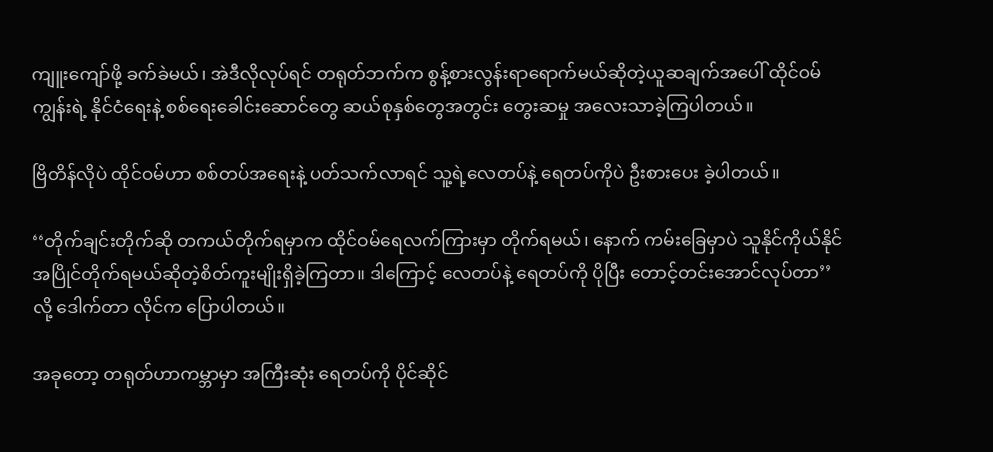ကျူးကျော်ဖို့ ခက်ခဲမယ်၊ အဲဒီလိုလုပ်ရင် တရုတ်ဘက်က စွန့်စားလွန်းရာရောက်မယ်ဆိုတဲ့ယူဆချက်အပေါ် ထိုင်ဝမ်ကျွန်းရဲ့ နိုင်ငံရေးနဲ့ စစ်ရေးခေါင်းဆောင်တွေ ဆယ်စုနှစ်တွေအတွင်း တွေးဆမှု အလေးသာခဲ့ကြပါတယ်။

ဗြိတိန်လိုပဲ ထိုင်ဝမ်ဟာ စစ်တပ်အရေးနဲ့ ပတ်သက်လာရင် သူ့ရဲ့လေတပ်နဲ့ ရေတပ်ကိုပဲ ဦးစားပေး ခဲ့ပါတယ်။

‘‘တိုက်ချင်းတိုက်ဆို တကယ်တိုက်ရမှာက ထိုင်ဝမ်ရေလက်ကြားမှာ တိုက်ရမယ်၊ နောက် ကမ်းခြေမှာပဲ သူနိုင်ကိုယ်နိုင်အပြိုင်တိုက်ရမယ်ဆိုတဲ့စိတ်ကူးမျိုးရှိခဲ့ကြတာ။ ဒါကြောင့် လေတပ်နဲ့ ရေတပ်ကို ပိုပြီး တောင့်တင်းအောင်လုပ်တာ’’လို့ ဒေါက်တာ လိုင်က ပြောပါတယ်။

အခုတော့ တရုတ်ဟာကမ္ဘာမှာ အကြီးဆုံး ရေတပ်ကို ပိုင်ဆိုင်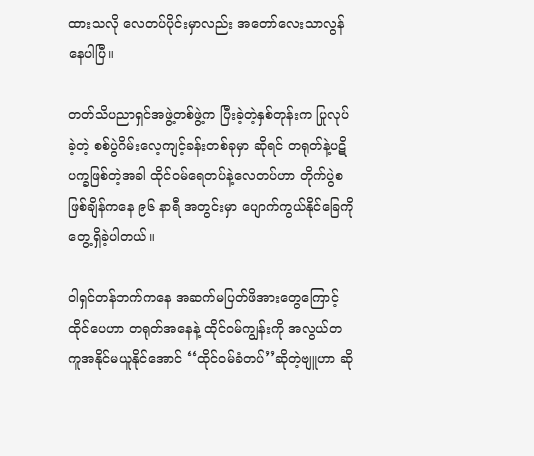ထားသလို လေတပ်ပိုင်းမှာလည်း အတော်လေးသာလွန်နေပါပြီ။

တတ်သိပညာရှင်အဖွဲ့တစ်ဖွဲ့က ပြီးခဲ့တဲ့နှစ်တုန်းက ပြုလုပ်ခဲ့တဲ့ စစ်ပွဲဂိမ်းလေ့ကျင့်ခန်းတစ်ခုမှာ ဆိုရင် တရုတ်နဲ့ပဋိပက္ခဖြစ်တဲ့အခါ ထိုင်ဝမ်ရေတပ်နဲ့လေတပ်ဟာ တိုက်ပွဲစဖြစ်ချိန်ကနေ ၉၆ နာရီ အတွင်းမှာ ပျောက်ကွယ်နိုင်ခြေကို တွေ့ရှိခဲ့ပါတယ်။

ဝါရှင်တန်ဘက်ကနေ အဆက်မပြတ်ဖိအားတွေကြောင့် ထိုင်ပေဟာ တရုတ်အနေနဲ့ ထိုင်ဝမ်ကျွန်းကို အလွယ်တကူအနိုင်မယူနိုင်အောင် ‘‘ထိုင်ဝမ်ခံတပ်’’ဆိုတဲ့ဗျူဟာ ဆို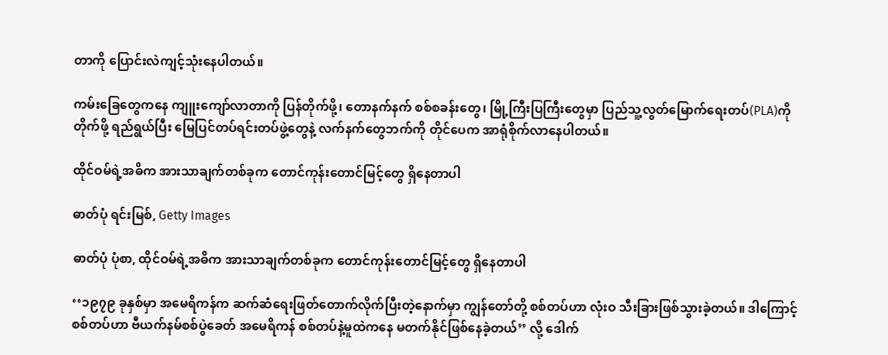တာကို ပြောင်းလဲကျင့်သုံးနေပါတယ်။

ကမ်းခြေတွေကနေ ကျူးကျော်လာတာကို ပြန်တိုက်ဖို့၊ တောနက်နက် စစ်စခန်းတွေ၊ မြို့ကြီးပြကြီးတွေမှာ ပြည်သူ့လွတ်မြောက်ရေးတပ်(PLA)ကို တိုက်ဖို့ ရည်ရွယ်ပြီး မြေပြင်တပ်ရင်းတပ်ဖွဲ့တွေနဲ့ လက်နက်တွေဘက်ကို တိုင်ပေက အာရုံစိုက်လာနေပါတယ်။

ထိုင်ဝမ်ရဲ့အဓိက အားသာချက်တစ်ခုက တောင်ကုန်းတောင်မြင့်တွေ ရှိနေတာပါ

ဓာတ်ပုံ ရင်းမြစ်, Getty Images

ဓာတ်ပုံ ပုံစာ, ထိုင်ဝမ်ရဲ့အဓိက အားသာချက်တစ်ခုက တောင်ကုန်းတောင်မြင့်တွေ ရှိနေတာပါ

‘‘၁၉၇၉ ခုနှစ်မှာ အမေရိကန်က ဆက်ဆံရေးဖြတ်တောက်လိုက်ပြီးတဲ့နောက်မှာ ကျွန်တော်တို့ စစ်တပ်ဟာ လုံးဝ သီးခြားဖြစ်သွားခဲ့တယ်။ ဒါကြောင့် စစ်တပ်ဟာ ဗီယက်နမ်စစ်ပွဲခေတ် အမေရိကန် စစ်တပ်နဲ့မူထဲကနေ မတက်နိုင်ဖြစ်နေခဲ့တယ်’’ လို့ ဒေါက်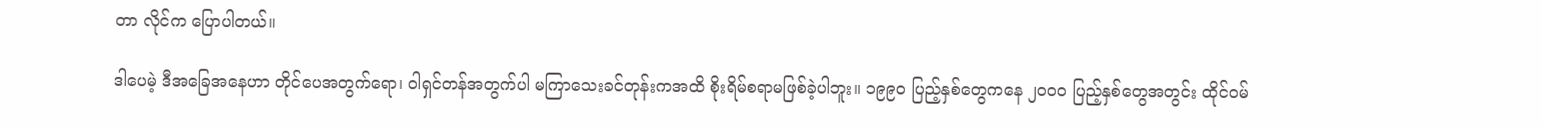တာ လိုင်က ပြောပါတယ်။

ဒါပေမဲ့ ဒီအခြေအနေဟာ တိုင်ပေအတွက်ရော၊ ဝါရှင်တန်အတွက်ပါ မကြာသေးခင်တုန်းကအထိ စိုးရိမ်စရာမဖြစ်ခဲ့ပါဘူး။ ၁၉၉၀ ပြည့်နှစ်တွေကနေ ၂၀၀၀ ပြည့်နှစ်တွေအတွင်း ထိုင်ဝမ်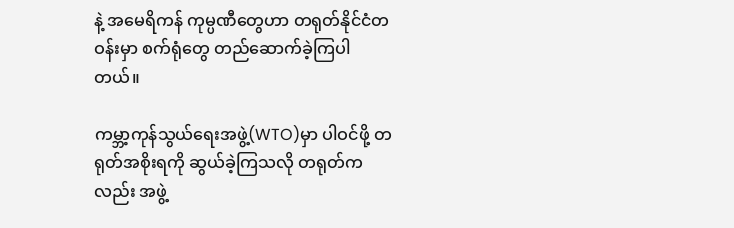နဲ့ အမေရိကန် ကုမ္ပဏီတွေဟာ တရုတ်နိုင်ငံတဝန်းမှာ စက်ရုံတွေ တည်ဆောက်ခဲ့ကြပါတယ်။

ကမ္ဘာ့ကုန်သွယ်ရေးအဖွဲ့(WTO)မှာ ပါဝင်ဖို့ တရုတ်အစိုးရကို ဆွယ်ခဲ့ကြသလို တရုတ်ကလည်း အဖွဲ့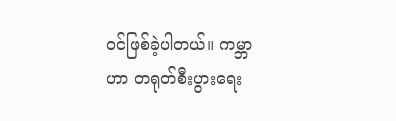ဝင်ဖြစ်ခဲ့ပါတယ်။ ကမ္ဘာဟာ တရုတ်စီးပွားရေး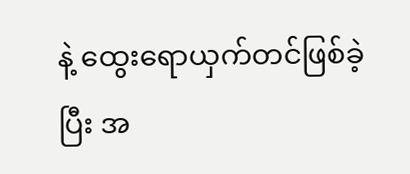နဲ့ ထွေးရောယှက်တင်ဖြစ်ခဲ့ပြီး အ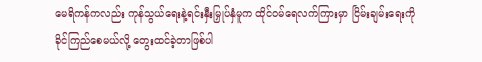မေရိကန်ကလည်း ကုန်သွယ်ရေးနဲ့ရင်းနှီးမြှုပ်နှံမူက ထိုင်ဝမ်ရေလက်ကြားမှာ ငြိမ်းချမ်းရေးကို ခိုင်ကြည်စေမယ်လို့ တွေးထင်ခဲ့တာဖြစ်ပါ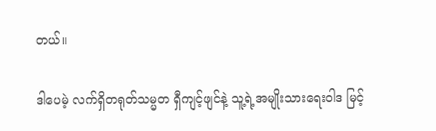တယ်။

ဒါပေမဲ့ လက်ရှိတရုတ်သမ္မတ ရှီကျင့်ဖျင်နဲ့ သူ့ရဲ့အမျိုးသားရေးဝါဒ မြင့်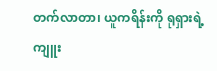တက်လာတာ၊ ယူကရိန်းကို ရုရှားရဲ့ကျူး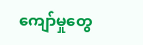ကျော်မှုတွေ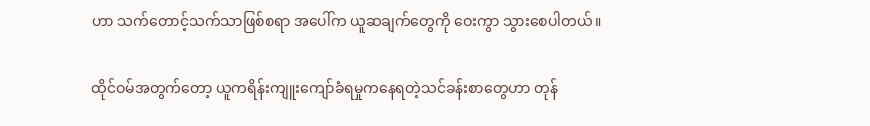ဟာ သက်တောင့်သက်သာဖြစ်စရာ အပေါ်က ယူဆချက်တွေကို ဝေးကွာ သွားစေပါတယ်။

ထိုင်ဝမ်အတွက်တော့ ယူကရိန်းကျူးကျော်ခံရမှုကနေရတဲ့သင်ခန်းစာတွေဟာ တုန်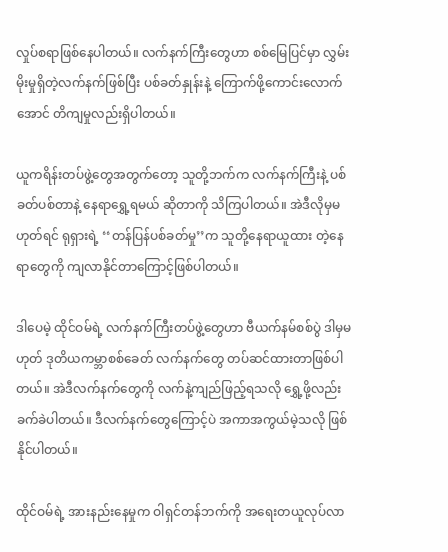လှုပ်စရာဖြစ်နေပါတယ်။ လက်နက်ကြီးတွေဟာ စစ်မြေပြင်မှာ လွှမ်းမိုးမှုရှိတဲ့လက်နက်ဖြစ်ပြီး ပစ်ခတ်နှုန်းနဲ့ ကြောက်ဖို့ကောင်းလောက်အောင် တိကျမှုလည်းရှိပါတယ်။

ယူကရိန်းတပ်ဖွဲ့တွေအတွက်တော့ သူတို့ဘက်က လက်နက်ကြီးနဲ့ ပစ်ခတ်ပစ်တာနဲ့ နေရာရွှေ့ရမယ် ဆိုတာကို သိကြပါတယ်။ အဲဒီလိုမှမဟုတ်ရင် ရုရှားရဲ့ ‘‘တန်ပြန်ပစ်ခတ်မှု’’က သူတို့နေရာယူထား တဲ့နေရာတွေကို ကျလာနိုင်တာကြောင့်ဖြစ်ပါတယ်။

ဒါပေမဲ့ ထိုင်ဝမ်ရဲ့ လက်နက်ကြီးတပ်ဖွဲ့တွေဟာ ဗီယက်နမ်စစ်ပွဲ ဒါမှမဟုတ် ဒုတိယကမ္ဘာစစ်ခေတ် လက်နက်တွေ တပ်ဆင်ထားတာဖြစ်ပါတယ်။ အဲဒီလက်နက်တွေကို လက်နဲ့ကျည်ဖြည့်ရသလို ရွှေ့ဖို့လည်း ခက်ခဲပါတယ်။ ဒီလက်နက်တွေကြောင့်ပဲ အကာအကွယ်မဲ့သလို ဖြစ်နိုင်ပါတယ်။

ထိုင်ဝမ်ရဲ့ အားနည်းနေမှုက ဝါရှင်တန်ဘက်ကို အရေးတယူလုပ်လာ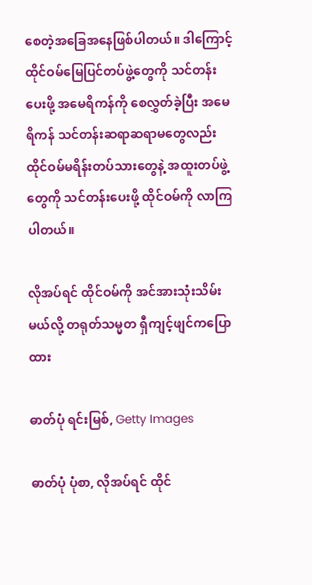စေတဲ့အခြေအနေဖြစ်ပါတယ်။ ဒါကြောင့် ထိုင်ဝမ်မြေပြင်တပ်ဖွဲ့တွေကို သင်တန်းပေးဖို့ အမေရိကန်ကို စေလွှတ်ခဲ့ပြီး အမေရိကန် သင်တန်းဆရာဆရာမတွေလည်း ထိုင်ဝမ်မရိန်းတပ်သားတွေနဲ့ အထူးတပ်ဖွဲ့တွေကို သင်တန်းပေးဖို့ ထိုင်ဝမ်ကို လာကြပါတယ်။

လိုအပ်ရင် ထိုင်ဝမ်ကို အင်အားသုံးသိမ်းမယ်လို့ တရုတ်သမ္မတ ရှီကျင့်ဖျင်ကပြောထား

ဓာတ်ပုံ ရင်းမြစ်, Getty Images

ဓာတ်ပုံ ပုံစာ, လိုအပ်ရင် ထိုင်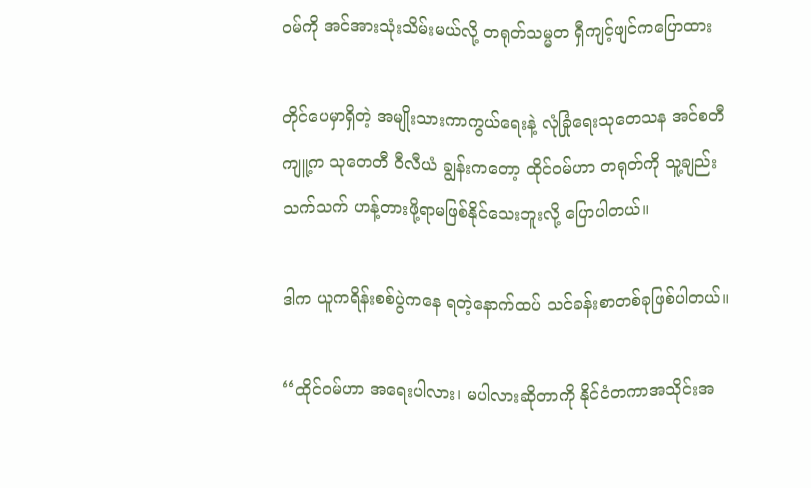ဝမ်ကို အင်အားသုံးသိမ်းမယ်လို့ တရုတ်သမ္မတ ရှီကျင့်ဖျင်ကပြောထား

တိုင်ပေမှာရှိတဲ့ အမျိုးသားကာကွယ်ရေးနဲ့ လုံခြုံရေးသုတေသန အင်စတီကျူ့က သုတေတီ ဝီလီယံ ချွန်းကတော့ ထိုင်ဝမ်ဟာ တရုတ်ကို သူ့ချည်းသက်သက် ဟန့်တားဖို့ရာမဖြစ်နိုင်သေးဘူးလို့ ပြောပါတယ်။

ဒါက ယူကရိန်းစစ်ပွဲကနေ ရတဲ့နောက်ထပ် သင်ခန်းစာတစ်ခုဖြစ်ပါတယ်။

‘‘ထိုင်ဝမ်ဟာ အရေးပါလား၊ မပါလားဆိုတာကို နိုင်ငံတကာအသိုင်းအ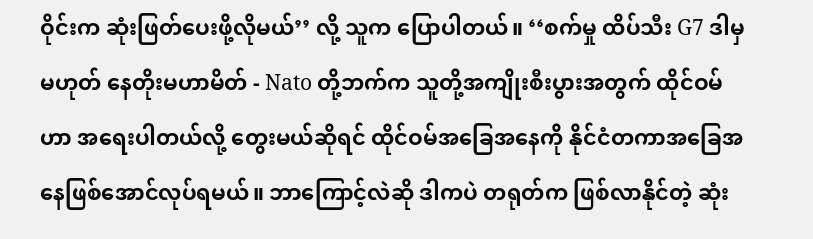ဝိုင်းက ဆုံးဖြတ်ပေးဖို့လိုမယ်’’ လို့ သူက ပြောပါတယ်။ ‘‘စက်မှု ထိပ်သီး G7 ဒါမှမဟုတ် နေတိုးမဟာမိတ် - Nato တို့ဘက်က သူတို့အကျိုးစီးပွားအတွက် ထိုင်ဝမ်ဟာ အရေးပါတယ်လို့ တွေးမယ်ဆိုရင် ထိုင်ဝမ်အခြေအနေကို နိုင်ငံတကာအခြေအနေဖြစ်အောင်လုပ်ရမယ်။ ဘာကြောင့်လဲဆို ဒါကပဲ တရုတ်က ဖြစ်လာနိုင်တဲ့ ဆုံး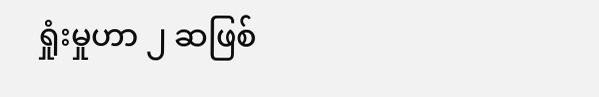ရှုံးမှုဟာ ၂ ဆဖြစ်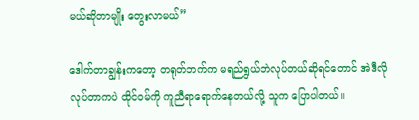မယ်ဆိုတာမျိုး တွေးလာမယ်’’

ဒေါက်တာချွန်းကတော့ တရုတ်ဘက်က မရည်ရွယ်ဘဲလုပ်တယ်ဆိုရင်တောင် အဲဒီလိုလုပ်တာကပဲ ထိုင်ဝမ်ကို ကူညီရာရောက်နေတယ်လို့ သူက ပြောပါတယ်။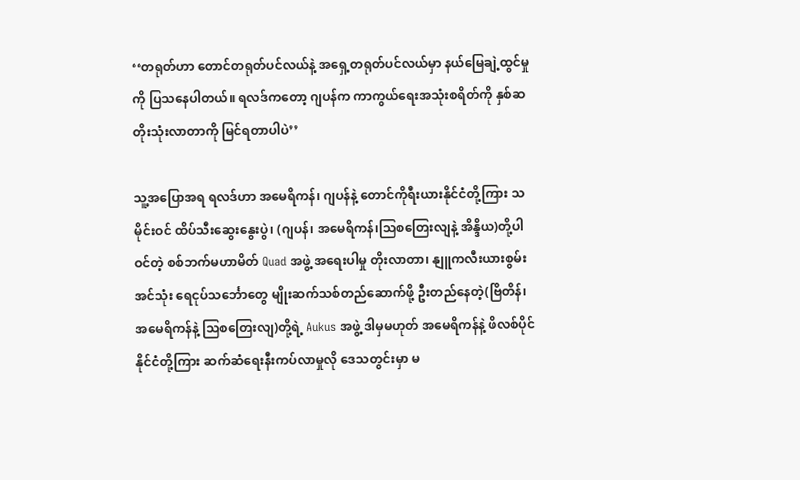‘‘တရုတ်ဟာ တောင်တရုတ်ပင်လယ်နဲ့ အရှေ့တရုတ်ပင်လယ်မှာ နယ်မြေချဲ့ထွင်မှုကို ပြသနေပါတယ်။ ရလဒ်ကတော့ ဂျပန်က ကာကွယ်ရေးအသုံးစရိတ်ကို နှစ်ဆတိုးသုံးလာတာကို မြင်ရတာပါပဲ’’

သူ့အပြောအရ ရလဒ်ဟာ အမေရိကန်၊ ဂျပန်နဲ့ တောင်ကိုရီးယားနိုင်ငံတို့ကြား သမိုင်းဝင် ထိပ်သီးဆွေးနွေးပွဲ၊ (ဂျပန်၊ အမေရိကန်၊သြစတြေးလျနဲ့ အိန္ဒိယ)တို့ပါဝင်တဲ့ စစ်ဘက်မဟာမိတ် Quad အဖွဲ့ အရေးပါမှု တိုးလာတာ၊ နျူကလီးယားစွမ်းအင်သုံး ရေငုပ်သင်္ဘောတွေ မျိုးဆက်သစ်တည်ဆောက်ဖို့ ဦးတည်နေတဲ့(ဗြိတိန်၊ အမေရိကန်နဲ့ သြစတြေးလျ)တို့ရဲ့ Aukus အဖွဲ့ ဒါမှမဟုတ် အမေရိကန်နဲ့ ဖိလစ်ပိုင်နိုင်ငံတို့ကြား ဆက်ဆံရေးနီးကပ်လာမှုလို ဒေသတွင်းမှာ မ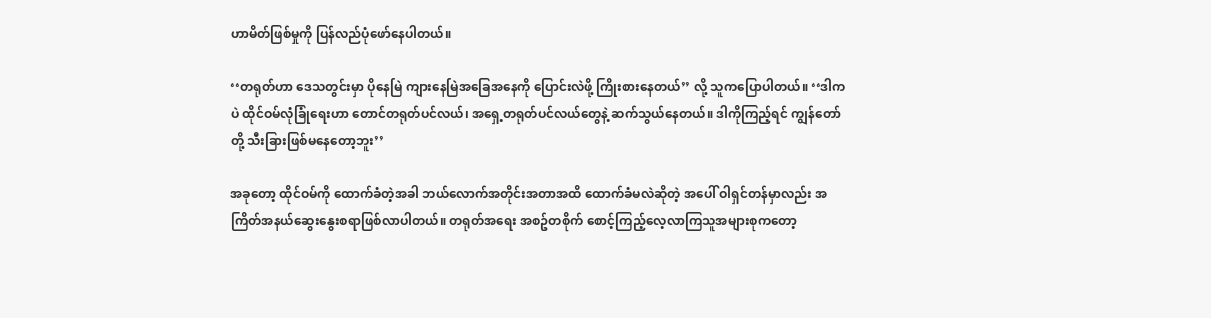ဟာမိတ်ဖြစ်မှုကို ပြန်လည်ပုံဖော်နေပါတယ်။

‘‘တရုတ်ဟာ ဒေသတွင်းမှာ ပိုနေမြဲ ကျားနေမြဲအခြေအနေကို ပြောင်းလဲဖို့ ကြိုးစားနေတယ်’’ လို့ သူကပြောပါတယ်။ ‘‘ဒါကပဲ ထိုင်ဝမ်လုံခြုံရေးဟာ တောင်တရုတ်ပင်လယ်၊ အရှေ့တရုတ်ပင်လယ်တွေနဲ့ ဆက်သွယ်နေတယ်။ ဒါကိုကြည့်ရင် ကျွန်တော်တို့ သီးခြားဖြစ်မနေတော့ဘူး’’

အခုတော့ ထိုင်ဝမ်ကို ထောက်ခံတဲ့အခါ ဘယ်လောက်အတိုင်းအတာအထိ ထောက်ခံမလဲဆိုတဲ့ အပေါ် ဝါရှင်တန်မှာလည်း အကြိတ်အနယ်ဆွေးနွေးစရာဖြစ်လာပါတယ်။ တရုတ်အရေး အစဥ်တစိုက် စောင့်ကြည့်လေ့လာကြသူအများစုကတော့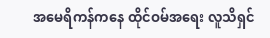အမေရိကန်ကနေ ထိုင်ဝမ်အရေး လူသိရှင်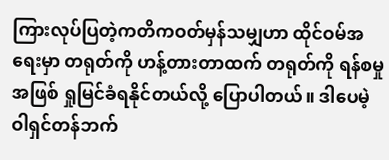ကြားလုပ်ပြတဲ့ကတိကဝတ်မှန်သမျှဟာ ထိုင်ဝမ်အရေးမှာ တရုတ်ကို ဟန့်တားတာထက် တရုတ်ကို ရန်စမှုအဖြစ် ရှုမြင်ခံရနိုင်တယ်လို့ ပြောပါတယ်။ ဒါပေမဲ့ ဝါရှင်တန်ဘက်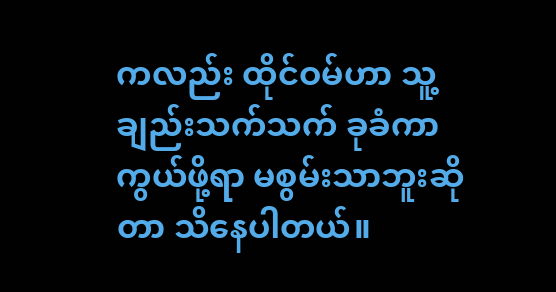ကလည်း ထိုင်ဝမ်ဟာ သူ့ချည်းသက်သက် ခုခံကာကွယ်ဖို့ရာ မစွမ်းသာဘူးဆိုတာ သိနေပါတယ်။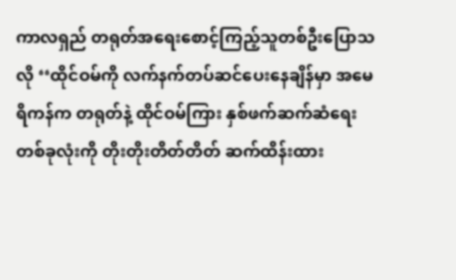ကာလရှည် တရုတ်အရေးစောင့်ကြည့်သူတစ်ဦးပြောသလို ‘‘ထိုင်ဝမ်ကို လက်နက်တပ်ဆင်ပေးနေချိန်မှာ အမေရိကန်က တရုတ်နဲ့ ထိုင်ဝမ်ကြား နှစ်ဖက်ဆက်ဆံရေးတစ်ခုလုံးကို တိုးတိုးတိတ်တိတ် ဆက်ထိန်းထား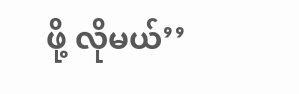ဖို့ လိုမယ်’’